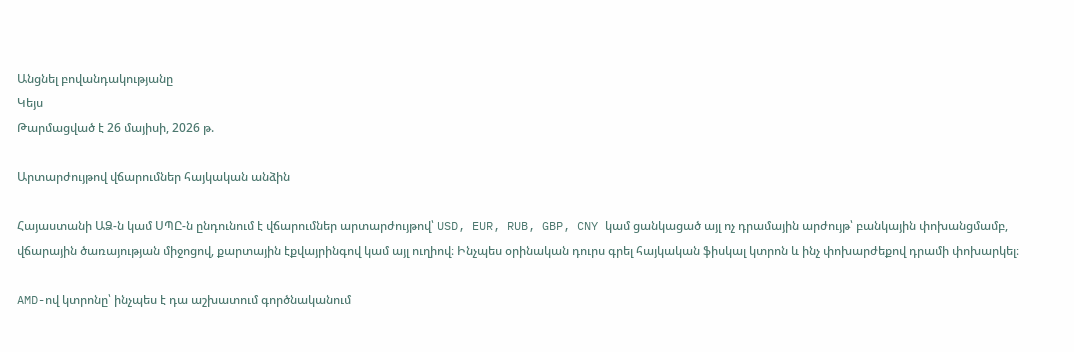Անցնել բովանդակությանը
Կեյս
Թարմացված է 26 մայիսի, 2026 թ.

Արտարժույթով վճարումներ հայկական անձին

Հայաստանի ԱՁ-ն կամ ՍՊԸ-ն ընդունում է վճարումներ արտարժույթով՝ USD, EUR, RUB, GBP, CNY կամ ցանկացած այլ ոչ դրամային արժույթ՝ բանկային փոխանցմամբ, վճարային ծառայության միջոցով, քարտային էքվայրինգով կամ այլ ուղիով։ Ինչպես օրինական դուրս գրել հայկական ֆիսկալ կտրոն և ինչ փոխարժեքով դրամի փոխարկել։

AMD-ով կտրոնը՝ ինչպես է դա աշխատում գործնականում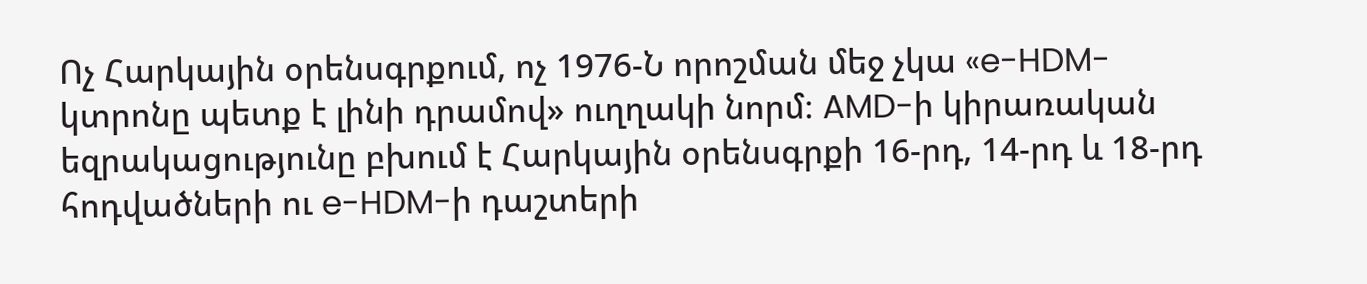Ոչ Հարկային օրենսգրքում, ոչ 1976-Ն որոշման մեջ չկա «e-HDM-կտրոնը պետք է լինի դրամով» ուղղակի նորմ։ AMD-ի կիրառական եզրակացությունը բխում է Հարկային օրենսգրքի 16-րդ, 14-րդ և 18-րդ հոդվածների ու e-HDM-ի դաշտերի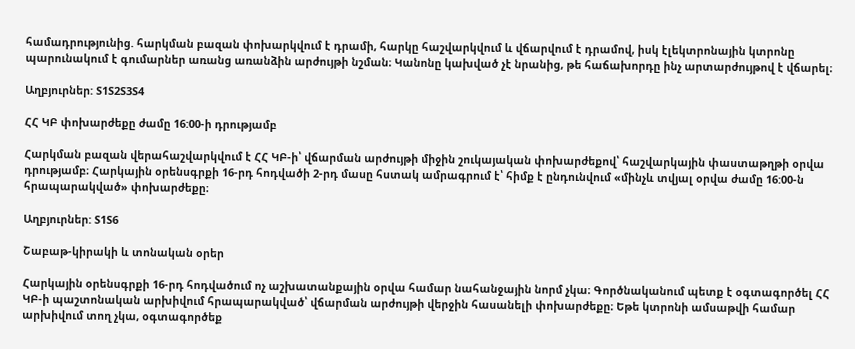համադրությունից. հարկման բազան փոխարկվում է դրամի, հարկը հաշվարկվում և վճարվում է դրամով, իսկ էլեկտրոնային կտրոնը պարունակում է գումարներ առանց առանձին արժույթի նշման։ Կանոնը կախված չէ նրանից, թե հաճախորդը ինչ արտարժույթով է վճարել։

Աղբյուրներ: S1S2S3S4

ՀՀ ԿԲ փոխարժեքը ժամը 16:00-ի դրությամբ

Հարկման բազան վերահաշվարկվում է ՀՀ ԿԲ-ի՝ վճարման արժույթի միջին շուկայական փոխարժեքով՝ հաշվարկային փաստաթղթի օրվա դրությամբ։ Հարկային օրենսգրքի 16-րդ հոդվածի 2-րդ մասը հստակ ամրագրում է՝ հիմք է ընդունվում «մինչև տվյալ օրվա ժամը 16:00-ն հրապարակված» փոխարժեքը։

Աղբյուրներ: S1S6

Շաբաթ-կիրակի և տոնական օրեր

Հարկային օրենսգրքի 16-րդ հոդվածում ոչ աշխատանքային օրվա համար նահանջային նորմ չկա։ Գործնականում պետք է օգտագործել ՀՀ ԿԲ-ի պաշտոնական արխիվում հրապարակված՝ վճարման արժույթի վերջին հասանելի փոխարժեքը։ Եթե կտրոնի ամսաթվի համար արխիվում տող չկա, օգտագործեք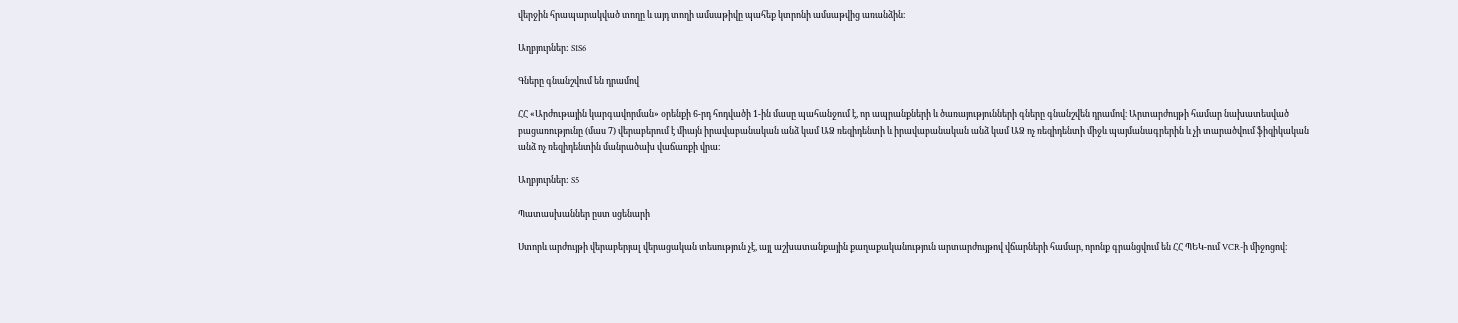վերջին հրապարակված տողը և այդ տողի ամսաթիվը պահեք կտրոնի ամսաթվից առանձին։

Աղբյուրներ: S1S6

Գները գնանշվում են դրամով

ՀՀ «Արժութային կարգավորման» օրենքի 6-րդ հոդվածի 1-ին մասը պահանջում է, որ ապրանքների և ծառայությունների գները գնանշվեն դրամով։ Արտարժույթի համար նախատեսված բացառությունը (մաս 7) վերաբերում է միայն իրավաբանական անձ կամ ԱՁ ռեզիդենտի և իրավաբանական անձ կամ ԱՁ ոչ ռեզիդենտի միջև պայմանագրերին և չի տարածվում ֆիզիկական անձ ոչ ռեզիդենտին մանրածախ վաճառքի վրա։

Աղբյուրներ: S5

Պատասխաններ ըստ սցենարի

Ստորև արժույթի վերաբերյալ վերացական տեսություն չէ, այլ աշխատանքային քաղաքականություն արտարժույթով վճարների համար, որոնք գրանցվում են ՀՀ ՊԵԿ-ում VCR-ի միջոցով։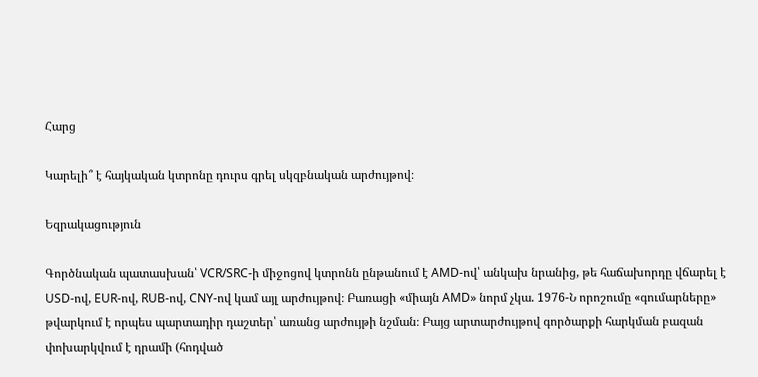Հարց

Կարելի՞ է հայկական կտրոնը դուրս գրել սկզբնական արժույթով։

Եզրակացություն

Գործնական պատասխան՝ VCR/SRC-ի միջոցով կտրոնն ընթանում է AMD-ով՝ անկախ նրանից, թե հաճախորդը վճարել է USD-ով, EUR-ով, RUB-ով, CNY-ով կամ այլ արժույթով։ Բառացի «միայն AMD» նորմ չկա. 1976-Ն որոշումը «գումարները» թվարկում է որպես պարտադիր դաշտեր՝ առանց արժույթի նշման։ Բայց արտարժույթով գործարքի հարկման բազան փոխարկվում է դրամի (հոդված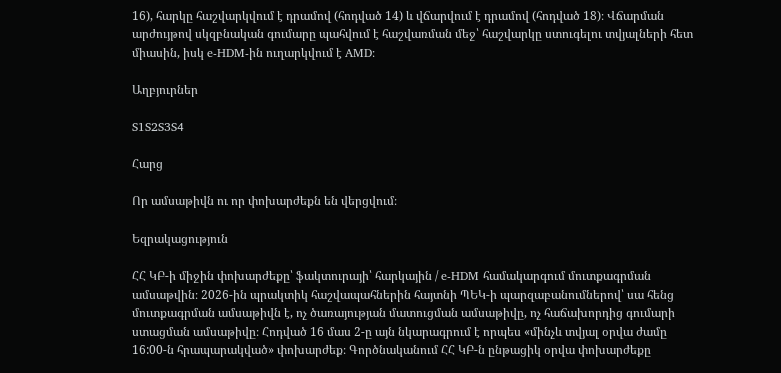16), հարկը հաշվարկվում է դրամով (հոդված 14) և վճարվում է դրամով (հոդված 18)։ Վճարման արժույթով սկզբնական գումարը պահվում է հաշվառման մեջ՝ հաշվարկը ստուգելու տվյալների հետ միասին, իսկ e-HDM-ին ուղարկվում է AMD։

Աղբյուրներ

S1S2S3S4

Հարց

Որ ամսաթիվն ու որ փոխարժեքն են վերցվում։

Եզրակացություն

ՀՀ ԿԲ-ի միջին փոխարժեքը՝ ֆակտուրայի՝ հարկային / e-HDM համակարգում մուտքագրման ամսաթվին։ 2026-ին պրակտիկ հաշվապահներին հայտնի ՊԵԿ-ի պարզաբանումներով՝ սա հենց մուտքագրման ամսաթիվն է, ոչ ծառայության մատուցման ամսաթիվը, ոչ հաճախորդից գումարի ստացման ամսաթիվը։ Հոդված 16 մաս 2-ը այն նկարագրում է որպես «մինչև տվյալ օրվա ժամը 16:00-ն հրապարակված» փոխարժեք։ Գործնականում ՀՀ ԿԲ-ն ընթացիկ օրվա փոխարժեքը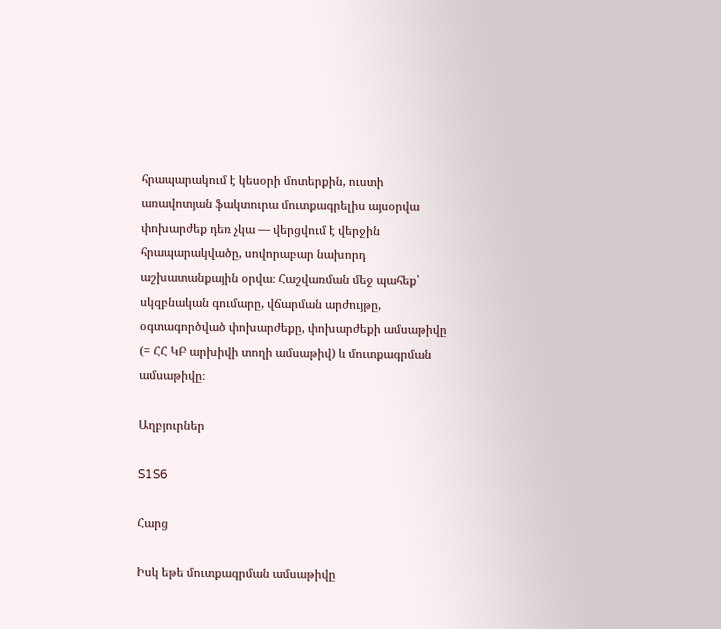հրապարակում է կեսօրի մոտերքին, ուստի առավոտյան ֆակտուրա մուտքագրելիս այսօրվա փոխարժեք դեռ չկա — վերցվում է վերջին հրապարակվածը, սովորաբար նախորդ աշխատանքային օրվա։ Հաշվառման մեջ պահեք՝ սկզբնական գումարը, վճարման արժույթը, օգտագործված փոխարժեքը, փոխարժեքի ամսաթիվը (= ՀՀ ԿԲ արխիվի տողի ամսաթիվ) և մուտքագրման ամսաթիվը։

Աղբյուրներ

S1S6

Հարց

Իսկ եթե մուտքագրման ամսաթիվը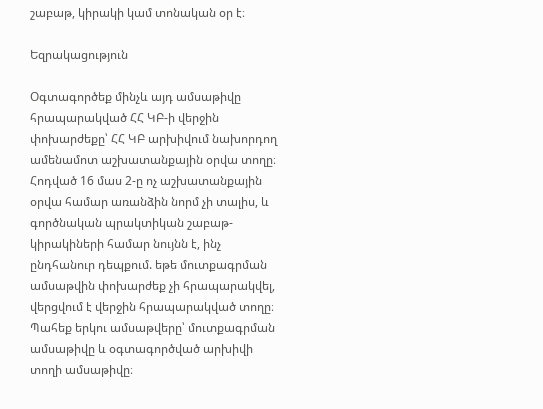շաբաթ, կիրակի կամ տոնական օր է։

Եզրակացություն

Օգտագործեք մինչև այդ ամսաթիվը հրապարակված ՀՀ ԿԲ-ի վերջին փոխարժեքը՝ ՀՀ ԿԲ արխիվում նախորդող ամենամոտ աշխատանքային օրվա տողը։ Հոդված 16 մաս 2-ը ոչ աշխատանքային օրվա համար առանձին նորմ չի տալիս, և գործնական պրակտիկան շաբաթ-կիրակիների համար նույնն է, ինչ ընդհանուր դեպքում. եթե մուտքագրման ամսաթվին փոխարժեք չի հրապարակվել, վերցվում է վերջին հրապարակված տողը։ Պահեք երկու ամսաթվերը՝ մուտքագրման ամսաթիվը և օգտագործված արխիվի տողի ամսաթիվը։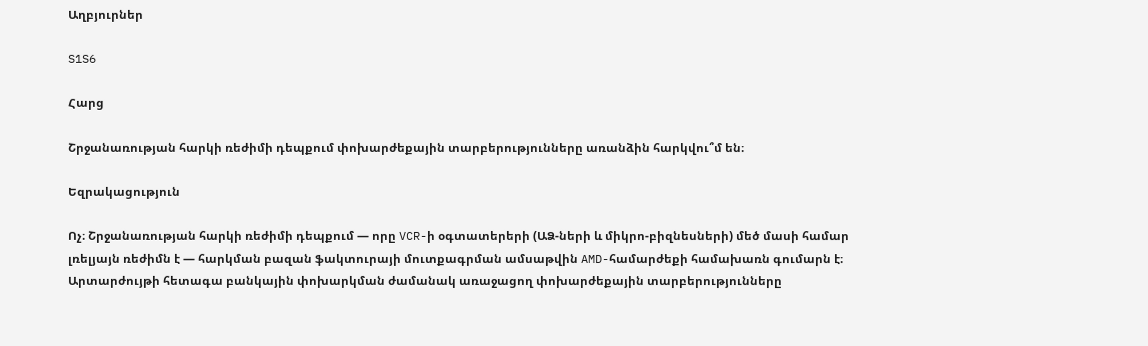Աղբյուրներ

S1S6

Հարց

Շրջանառության հարկի ռեժիմի դեպքում փոխարժեքային տարբերությունները առանձին հարկվու՞մ են։

Եզրակացություն

Ոչ։ Շրջանառության հարկի ռեժիմի դեպքում — որը VCR-ի օգտատերերի (ԱՁ-ների և միկրո-բիզնեսների) մեծ մասի համար լռելյայն ռեժիմն է — հարկման բազան ֆակտուրայի մուտքագրման ամսաթվին AMD-համարժեքի համախառն գումարն է։ Արտարժույթի հետագա բանկային փոխարկման ժամանակ առաջացող փոխարժեքային տարբերությունները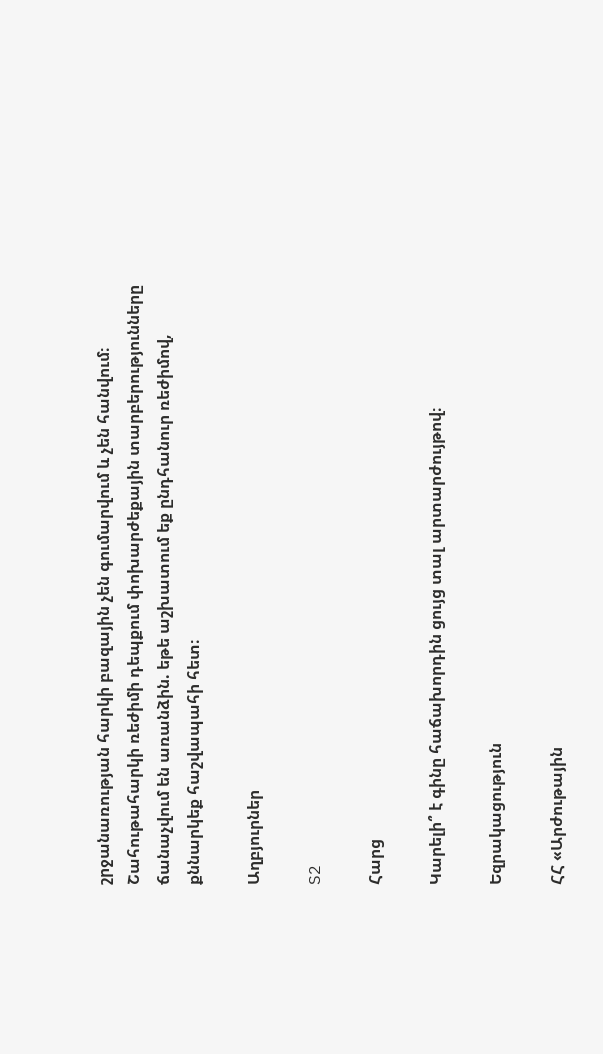շրջանառության հարկի բազային չեն գումարվում և չեն հանվում։ Շահութահարկի ռեժիմի դեպքում փոխարժեքային տարբերությունները ճանաչվում են առանձին. եթե աշխատում եք ընդհանուր ռեժիմով, քննարկեք հաշվապահի հետ։

Աղբյուրներ

S2

Հարց

Կարելի՞ է գինը հաճախորդին ցույց տալ արտարժույթով։

Եզրակացություն

ՀՀ «Արժութային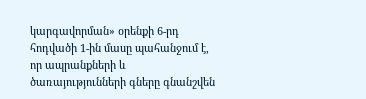կարգավորման» օրենքի 6-րդ հոդվածի 1-ին մասը պահանջում է, որ ապրանքների և ծառայությունների գները գնանշվեն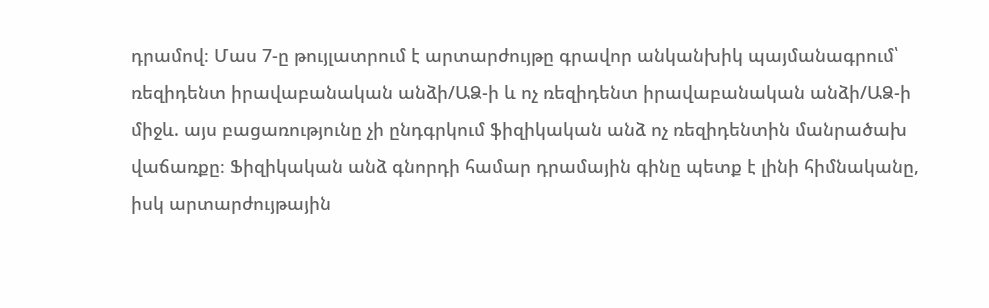դրամով։ Մաս 7-ը թույլատրում է արտարժույթը գրավոր անկանխիկ պայմանագրում՝ ռեզիդենտ իրավաբանական անձի/ԱՁ-ի և ոչ ռեզիդենտ իրավաբանական անձի/ԱՁ-ի միջև. այս բացառությունը չի ընդգրկում ֆիզիկական անձ ոչ ռեզիդենտին մանրածախ վաճառքը։ Ֆիզիկական անձ գնորդի համար դրամային գինը պետք է լինի հիմնականը, իսկ արտարժույթային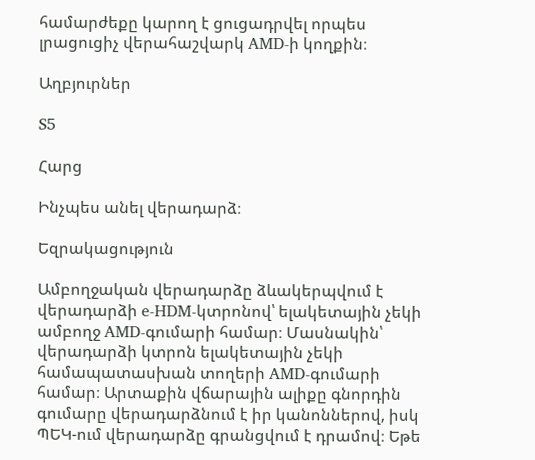համարժեքը կարող է ցուցադրվել որպես լրացուցիչ վերահաշվարկ AMD-ի կողքին։

Աղբյուրներ

S5

Հարց

Ինչպես անել վերադարձ։

Եզրակացություն

Ամբողջական վերադարձը ձևակերպվում է վերադարձի e-HDM-կտրոնով՝ ելակետային չեկի ամբողջ AMD-գումարի համար։ Մասնակին՝ վերադարձի կտրոն ելակետային չեկի համապատասխան տողերի AMD-գումարի համար։ Արտաքին վճարային ալիքը գնորդին գումարը վերադարձնում է իր կանոններով, իսկ ՊԵԿ-ում վերադարձը գրանցվում է դրամով։ Եթե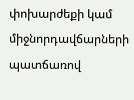փոխարժեքի կամ միջնորդավճարների պատճառով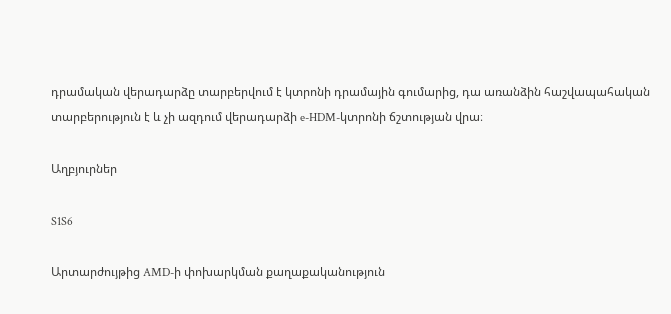դրամական վերադարձը տարբերվում է կտրոնի դրամային գումարից, դա առանձին հաշվապահական տարբերություն է և չի ազդում վերադարձի e-HDM-կտրոնի ճշտության վրա։

Աղբյուրներ

S1S6

Արտարժույթից AMD-ի փոխարկման քաղաքականություն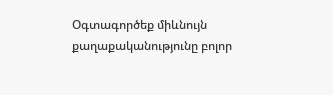Օգտագործեք միևնույն քաղաքականությունը բոլոր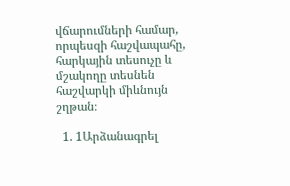վճարումների համար, որպեսզի հաշվապահը, հարկային տեսուչը և մշակողը տեսնեն հաշվարկի միևնույն շղթան։

  1. 1Արձանագրել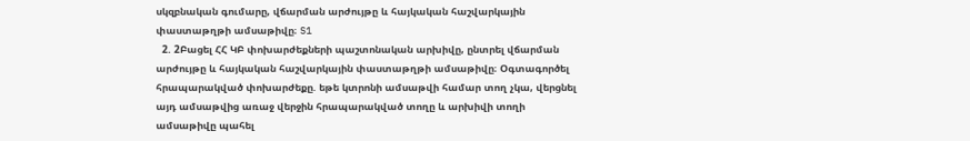սկզբնական գումարը, վճարման արժույթը և հայկական հաշվարկային փաստաթղթի ամսաթիվը։ S1
  2. 2Բացել ՀՀ ԿԲ փոխարժեքների պաշտոնական արխիվը, ընտրել վճարման արժույթը և հայկական հաշվարկային փաստաթղթի ամսաթիվը։ Օգտագործել հրապարակված փոխարժեքը. եթե կտրոնի ամսաթվի համար տող չկա, վերցնել այդ ամսաթվից առաջ վերջին հրապարակված տողը և արխիվի տողի ամսաթիվը պահել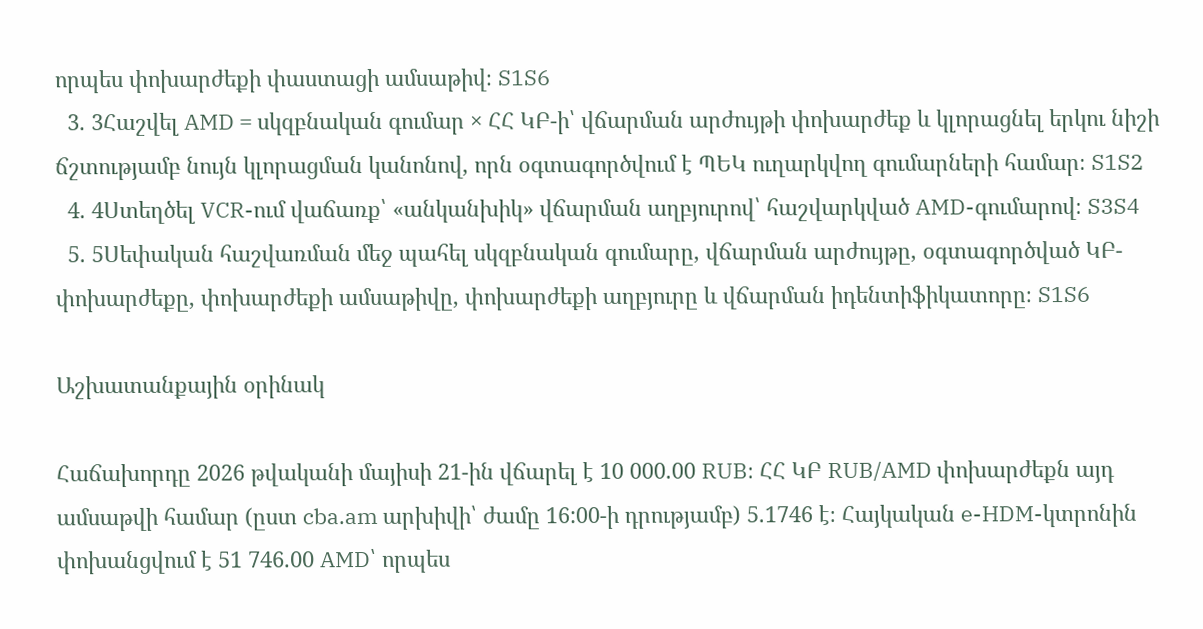որպես փոխարժեքի փաստացի ամսաթիվ։ S1S6
  3. 3Հաշվել AMD = սկզբնական գումար × ՀՀ ԿԲ-ի՝ վճարման արժույթի փոխարժեք և կլորացնել երկու նիշի ճշտությամբ նույն կլորացման կանոնով, որն օգտագործվում է ՊԵԿ ուղարկվող գումարների համար։ S1S2
  4. 4Ստեղծել VCR-ում վաճառք՝ «անկանխիկ» վճարման աղբյուրով՝ հաշվարկված AMD-գումարով։ S3S4
  5. 5Սեփական հաշվառման մեջ պահել սկզբնական գումարը, վճարման արժույթը, օգտագործված ԿԲ-փոխարժեքը, փոխարժեքի ամսաթիվը, փոխարժեքի աղբյուրը և վճարման իդենտիֆիկատորը։ S1S6

Աշխատանքային օրինակ

Հաճախորդը 2026 թվականի մայիսի 21-ին վճարել է 10 000.00 RUB։ ՀՀ ԿԲ RUB/AMD փոխարժեքն այդ ամսաթվի համար (ըստ cba.am արխիվի՝ ժամը 16:00-ի դրությամբ) 5.1746 է։ Հայկական e-HDM-կտրոնին փոխանցվում է 51 746.00 AMD՝ որպես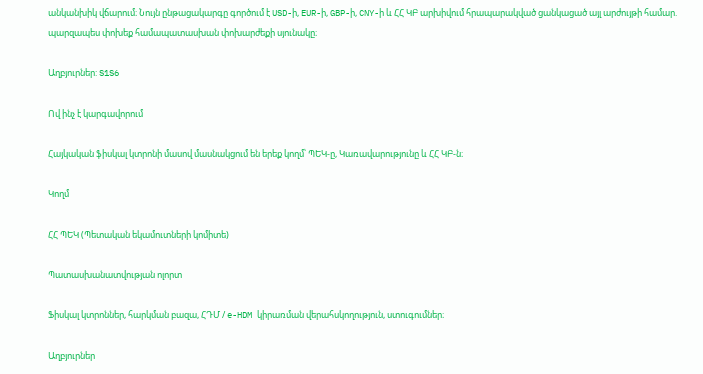անկանխիկ վճարում։ Նույն ընթացակարգը գործում է USD-ի, EUR-ի, GBP-ի, CNY-ի և ՀՀ ԿԲ արխիվում հրապարակված ցանկացած այլ արժույթի համար. պարզապես փոխեք համապատասխան փոխարժեքի սյունակը։

Աղբյուրներ: S1S6

Ով ինչ է կարգավորում

Հայկական ֆիսկալ կտրոնի մասով մասնակցում են երեք կողմ՝ ՊԵԿ-ը, Կառավարությունը և ՀՀ ԿԲ-ն։

Կողմ

ՀՀ ՊԵԿ (Պետական եկամուտների կոմիտե)

Պատասխանատվության ոլորտ

Ֆիսկալ կտրոններ, հարկման բազա, ՀԴՄ / e-HDM կիրառման վերահսկողություն, ստուգումներ։

Աղբյուրներ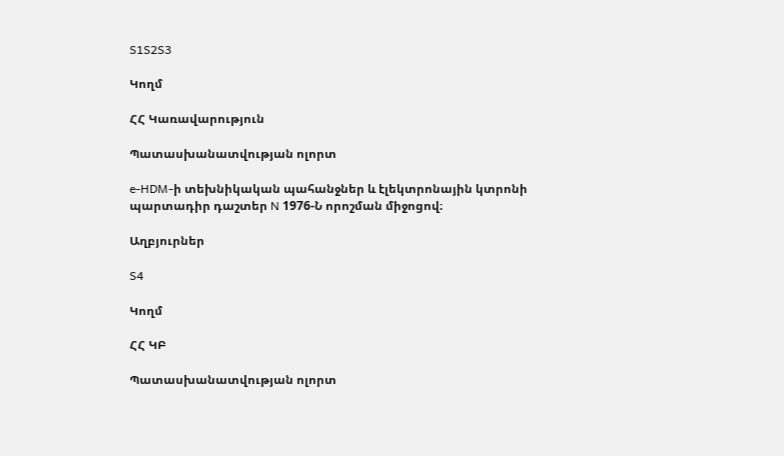S1S2S3

Կողմ

ՀՀ Կառավարություն

Պատասխանատվության ոլորտ

e-HDM-ի տեխնիկական պահանջներ և էլեկտրոնային կտրոնի պարտադիր դաշտեր N 1976-Ն որոշման միջոցով։

Աղբյուրներ

S4

Կողմ

ՀՀ ԿԲ

Պատասխանատվության ոլորտ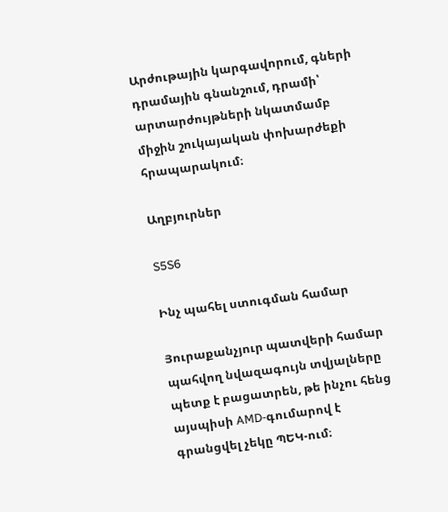Արժութային կարգավորում, գների դրամային գնանշում, դրամի՝ արտարժույթների նկատմամբ միջին շուկայական փոխարժեքի հրապարակում։

Աղբյուրներ

S5S6

Ինչ պահել ստուգման համար

Յուրաքանչյուր պատվերի համար պահվող նվազագույն տվյալները պետք է բացատրեն, թե ինչու հենց այսպիսի AMD-գումարով է գրանցվել չեկը ՊԵԿ-ում։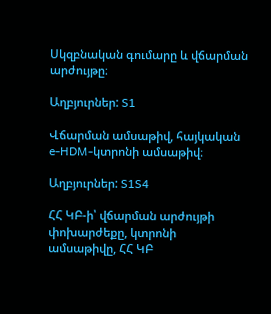Սկզբնական գումարը և վճարման արժույթը։

Աղբյուրներ: S1

Վճարման ամսաթիվ, հայկական e-HDM-կտրոնի ամսաթիվ։

Աղբյուրներ: S1S4

ՀՀ ԿԲ-ի՝ վճարման արժույթի փոխարժեքը, կտրոնի ամսաթիվը, ՀՀ ԿԲ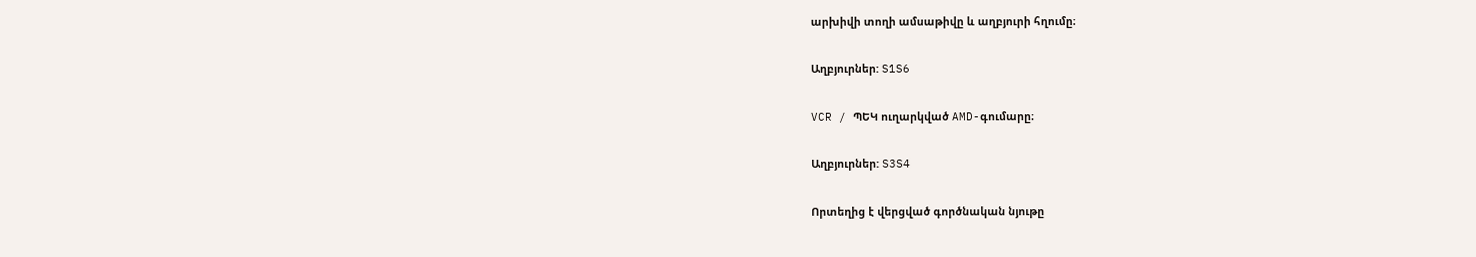արխիվի տողի ամսաթիվը և աղբյուրի հղումը։

Աղբյուրներ: S1S6

VCR / ՊԵԿ ուղարկված AMD-գումարը։

Աղբյուրներ: S3S4

Որտեղից է վերցված գործնական նյութը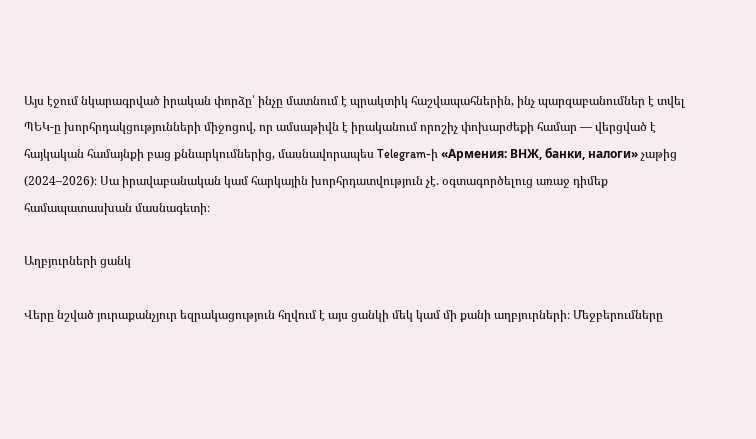Այս էջում նկարագրված իրական փորձը՝ ինչը մատնում է պրակտիկ հաշվապահներին, ինչ պարզաբանումներ է տվել ՊԵԿ-ը խորհրդակցությունների միջոցով, որ ամսաթիվն է իրականում որոշիչ փոխարժեքի համար — վերցված է հայկական համայնքի բաց քննարկումներից, մասնավորապես Telegram-ի «Армения: ВНЖ, банки, налоги» չաթից (2024–2026)։ Սա իրավաբանական կամ հարկային խորհրդատվություն չէ. օգտագործելուց առաջ դիմեք համապատասխան մասնագետի։

Աղբյուրների ցանկ

Վերը նշված յուրաքանչյուր եզրակացություն հղվում է այս ցանկի մեկ կամ մի քանի աղբյուրների։ Մեջբերումները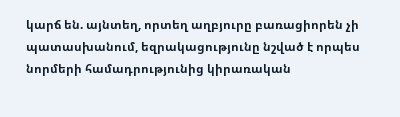կարճ են. այնտեղ, որտեղ աղբյուրը բառացիորեն չի պատասխանում, եզրակացությունը նշված է որպես նորմերի համադրությունից կիրառական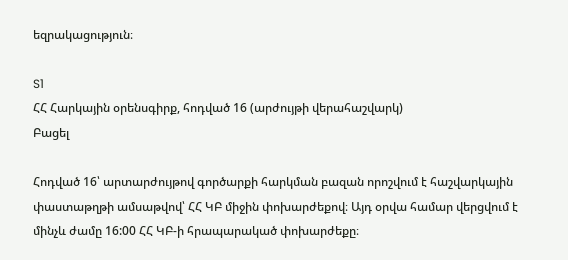եզրակացություն։

S1
ՀՀ Հարկային օրենսգիրք, հոդված 16 (արժույթի վերահաշվարկ)
Բացել

Հոդված 16՝ արտարժույթով գործարքի հարկման բազան որոշվում է հաշվարկային փաստաթղթի ամսաթվով՝ ՀՀ ԿԲ միջին փոխարժեքով։ Այդ օրվա համար վերցվում է մինչև ժամը 16:00 ՀՀ ԿԲ-ի հրապարակած փոխարժեքը։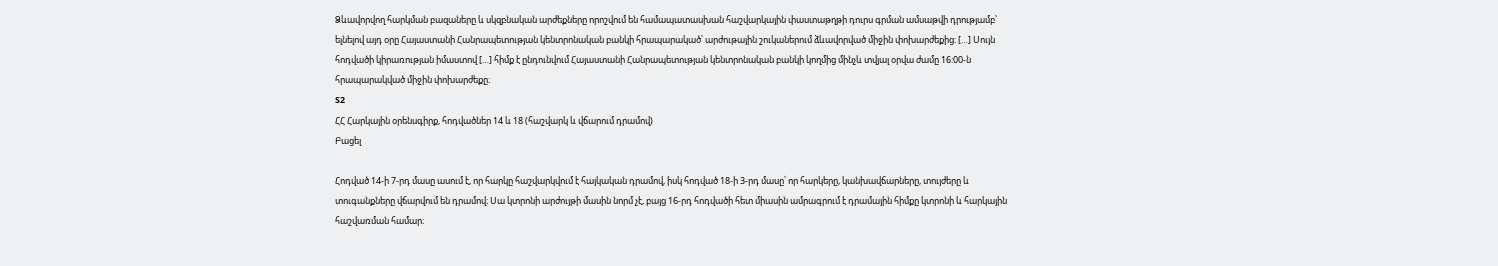Ձևավորվող հարկման բազաները և սկզբնական արժեքները որոշվում են համապատասխան հաշվարկային փաստաթղթի դուրս գրման ամսաթվի դրությամբ՝ ելնելով այդ օրը Հայաստանի Հանրապետության կենտրոնական բանկի հրապարակած՝ արժութային շուկաներում ձևավորված միջին փոխարժեքից։ […] Սույն հոդվածի կիրառության իմաստով […] հիմք է ընդունվում Հայաստանի Հանրապետության կենտրոնական բանկի կողմից մինչև տվյալ օրվա ժամը 16:00-ն հրապարակված միջին փոխարժեքը։
S2
ՀՀ Հարկային օրենսգիրք, հոդվածներ 14 և 18 (հաշվարկ և վճարում դրամով)
Բացել

Հոդված 14-ի 7-րդ մասը ասում է, որ հարկը հաշվարկվում է հայկական դրամով, իսկ հոդված 18-ի 3-րդ մասը՝ որ հարկերը, կանխավճարները, տույժերը և տուգանքները վճարվում են դրամով։ Սա կտրոնի արժույթի մասին նորմ չէ, բայց 16-րդ հոդվածի հետ միասին ամրագրում է դրամային հիմքը կտրոնի և հարկային հաշվառման համար։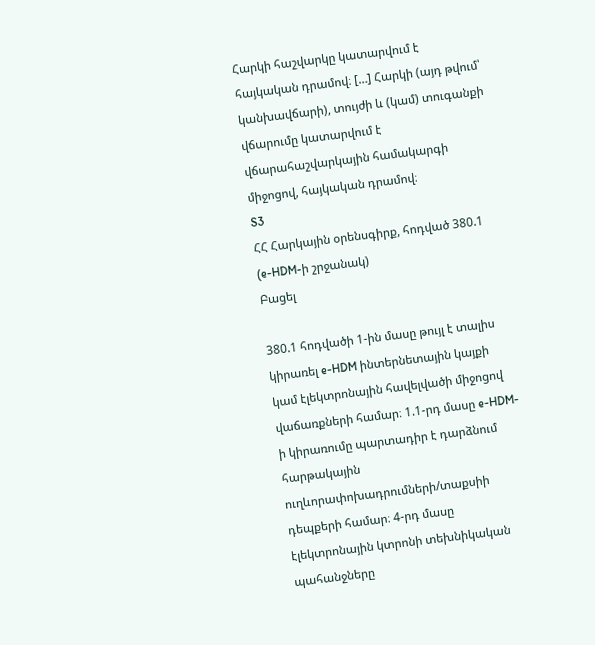Հարկի հաշվարկը կատարվում է հայկական դրամով։ […] Հարկի (այդ թվում՝ կանխավճարի), տույժի և (կամ) տուգանքի վճարումը կատարվում է վճարահաշվարկային համակարգի միջոցով, հայկական դրամով։
S3
ՀՀ Հարկային օրենսգիրք, հոդված 380.1 (e-HDM-ի շրջանակ)
Բացել

380.1 հոդվածի 1-ին մասը թույլ է տալիս կիրառել e-HDM ինտերնետային կայքի կամ էլեկտրոնային հավելվածի միջոցով վաճառքների համար։ 1.1-րդ մասը e-HDM-ի կիրառումը պարտադիր է դարձնում հարթակային ուղևորափոխադրումների/տաքսիի դեպքերի համար։ 4-րդ մասը էլեկտրոնային կտրոնի տեխնիկական պահանջները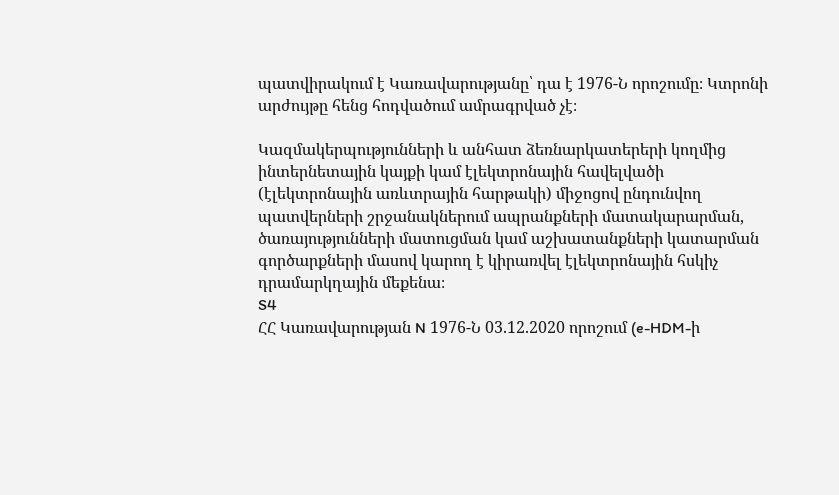պատվիրակում է Կառավարությանը՝ դա է 1976-Ն որոշումը։ Կտրոնի արժույթը հենց հոդվածում ամրագրված չէ։

Կազմակերպությունների և անհատ ձեռնարկատերերի կողմից ինտերնետային կայքի կամ էլեկտրոնային հավելվածի (էլեկտրոնային առևտրային հարթակի) միջոցով ընդունվող պատվերների շրջանակներում ապրանքների մատակարարման, ծառայությունների մատուցման կամ աշխատանքների կատարման գործարքների մասով կարող է կիրառվել էլեկտրոնային հսկիչ դրամարկղային մեքենա։
S4
ՀՀ Կառավարության N 1976-Ն 03.12.2020 որոշում (e-HDM-ի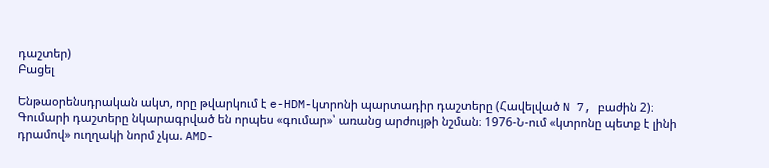դաշտեր)
Բացել

Ենթաօրենսդրական ակտ, որը թվարկում է e-HDM-կտրոնի պարտադիր դաշտերը (Հավելված N 7, բաժին 2)։ Գումարի դաշտերը նկարագրված են որպես «գումար»՝ առանց արժույթի նշման։ 1976-Ն-ում «կտրոնը պետք է լինի դրամով» ուղղակի նորմ չկա. AMD-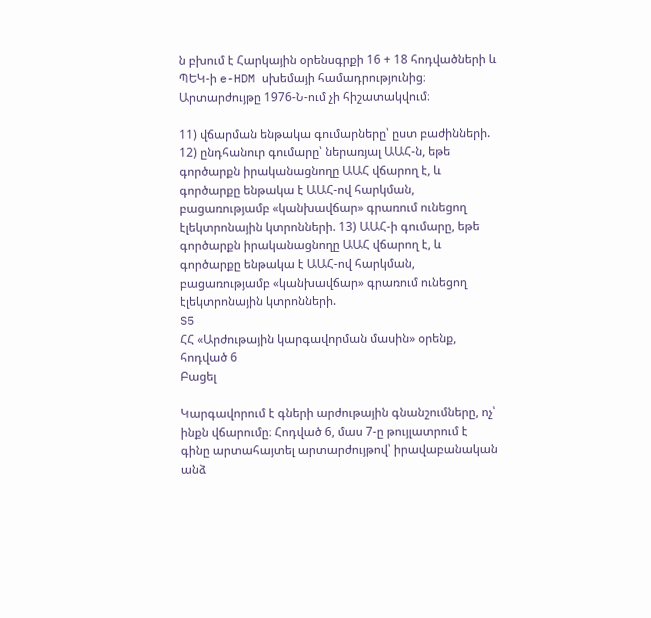ն բխում է Հարկային օրենսգրքի 16 + 18 հոդվածների և ՊԵԿ-ի e-HDM սխեմայի համադրությունից։ Արտարժույթը 1976-Ն-ում չի հիշատակվում։

11) վճարման ենթակա գումարները՝ ըստ բաժինների. 12) ընդհանուր գումարը՝ ներառյալ ԱԱՀ-ն, եթե գործարքն իրականացնողը ԱԱՀ վճարող է, և գործարքը ենթակա է ԱԱՀ-ով հարկման, բացառությամբ «կանխավճար» գրառում ունեցող էլեկտրոնային կտրոնների. 13) ԱԱՀ-ի գումարը, եթե գործարքն իրականացնողը ԱԱՀ վճարող է, և գործարքը ենթակա է ԱԱՀ-ով հարկման, բացառությամբ «կանխավճար» գրառում ունեցող էլեկտրոնային կտրոնների.
S5
ՀՀ «Արժութային կարգավորման մասին» օրենք, հոդված 6
Բացել

Կարգավորում է գների արժութային գնանշումները, ոչ՝ ինքն վճարումը։ Հոդված 6, մաս 7-ը թույլատրում է գինը արտահայտել արտարժույթով՝ իրավաբանական անձ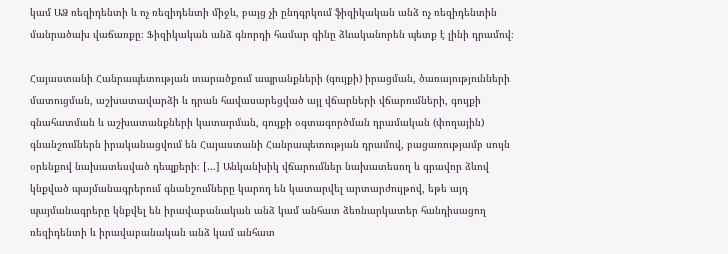կամ ԱՁ ռեզիդենտի և ոչ ռեզիդենտի միջև, բայց չի ընդգրկում ֆիզիկական անձ ոչ ռեզիդենտին մանրածախ վաճառքը։ Ֆիզիկական անձ գնորդի համար գինը ձևականորեն պետք է լինի դրամով։

Հայաստանի Հանրապետության տարածքում ապրանքների (գույքի) իրացման, ծառայությունների մատուցման, աշխատավարձի և դրան հավասարեցված այլ վճարների վճարումների, գույքի գնահատման և աշխատանքների կատարման, գույքի օգտագործման դրամական (փողային) գնանշումներն իրականացվում են Հայաստանի Հանրապետության դրամով, բացառությամբ սույն օրենքով նախատեսված դեպքերի։ […] Անկանխիկ վճարումներ նախատեսող և գրավոր ձևով կնքված պայմանագրերում գնանշումները կարող են կատարվել արտարժույթով, եթե այդ պայմանագրերը կնքվել են իրավաբանական անձ կամ անհատ ձեռնարկատեր հանդիսացող ռեզիդենտի և իրավաբանական անձ կամ անհատ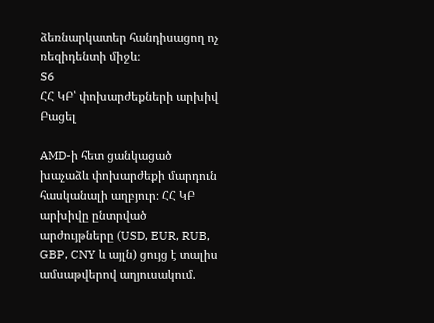ձեռնարկատեր հանդիսացող ոչ ռեզիդենտի միջև։
S6
ՀՀ ԿԲ՝ փոխարժեքների արխիվ
Բացել

AMD-ի հետ ցանկացած խաչաձև փոխարժեքի մարդուն հասկանալի աղբյուր։ ՀՀ ԿԲ արխիվը ընտրված արժույթները (USD, EUR, RUB, GBP, CNY և այլն) ցույց է տալիս ամսաթվերով աղյուսակում.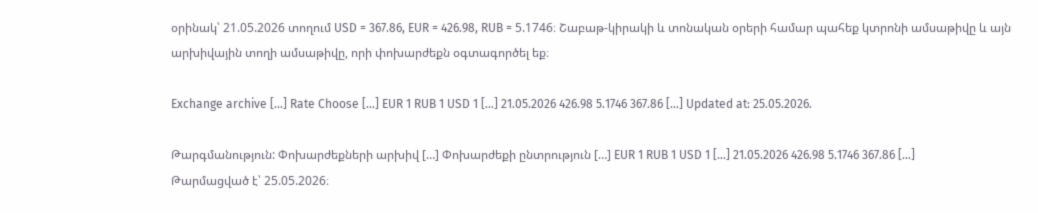օրինակ՝ 21.05.2026 տողում USD = 367.86, EUR = 426.98, RUB = 5.1746։ Շաբաթ-կիրակի և տոնական օրերի համար պահեք կտրոնի ամսաթիվը և այն արխիվային տողի ամսաթիվը, որի փոխարժեքն օգտագործել եք։

Exchange archive […] Rate Choose […] EUR 1 RUB 1 USD 1 […] 21.05.2026 426.98 5.1746 367.86 […] Updated at: 25.05.2026.

Թարգմանություն: Փոխարժեքների արխիվ […] Փոխարժեքի ընտրություն […] EUR 1 RUB 1 USD 1 […] 21.05.2026 426.98 5.1746 367.86 […] Թարմացված է՝ 25.05.2026։